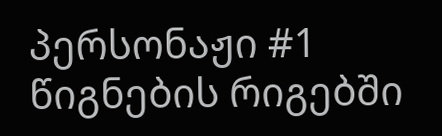პერსონაჟი #1
წიგნების რიგებში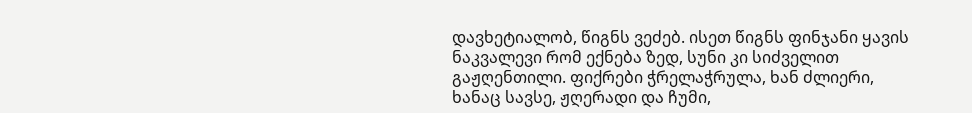დავხეტიალობ, წიგნს ვეძებ. ისეთ წიგნს ფინჯანი ყავის ნაკვალევი რომ ექნება ზედ, სუნი კი სიძველით გაჟღენთილი. ფიქრები ჭრელაჭრულა, ხან ძლიერი, ხანაც სავსე, ჟღერადი და ჩუმი,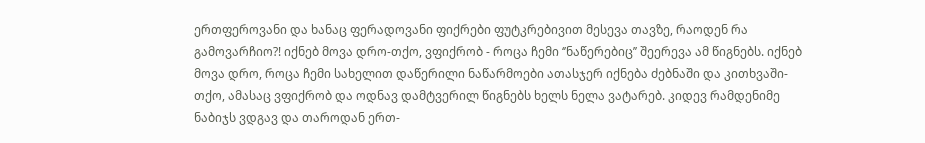ერთფეროვანი და ხანაც ფერადოვანი ფიქრები ფუტკრებივით მესევა თავზე, რაოდენ რა გამოვარჩიო?! იქნებ მოვა დრო-თქო, ვფიქრობ - როცა ჩემი ‘’ნაწერებიც’’ შეერევა ამ წიგნებს. იქნებ მოვა დრო, როცა ჩემი სახელით დაწერილი ნაწარმოები ათასჯერ იქნება ძებნაში და კითხვაში-თქო, ამასაც ვფიქრობ და ოდნავ დამტვერილ წიგნებს ხელს ნელა ვატარებ. კიდევ რამდენიმე ნაბიჯს ვდგავ და თაროდან ერთ-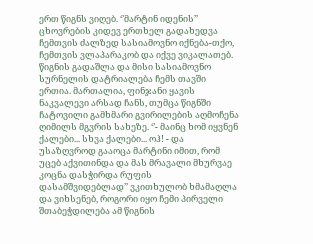ერთ წიგნს ვიღებ. ‘’მარტინ იდენის’’ ცხოვრების კიდევ ერთხელ გადახედვა ჩემთვის ძალზედ სასიამოვნო იქნება-თქო, ჩემთვის ვლაპარაკობ და იქვე ვიკალათებ. წიგნის გადაშლა და მისი სასიამოვნო სურნელის დატრიალება ჩემს თავში ერთია. მართალია, ფინჯანი ყავის ნაკვალევი არსად ჩანს, თუმცა წიგნში ჩატოვილი გამხმარი გვირილების აღმოჩენა ღიმილს მგვრის სახეზე. ‘’- მაინც ხომ იყვნენ ქალები... სხვა ქალები... ოჰ! - და უსაზღვროდ გააოცა მარტინი იმით, რომ უცებ აქვითინდა და მას მრავალი მხურვაე კოცნა დასჭირდა რუფის დასამშვიდებლად’’ ვკითხულობ ხმამაღლა და ვიხსენებ, როგორი იყო ჩემი პირველი შთაბეჭდილება ამ წიგნის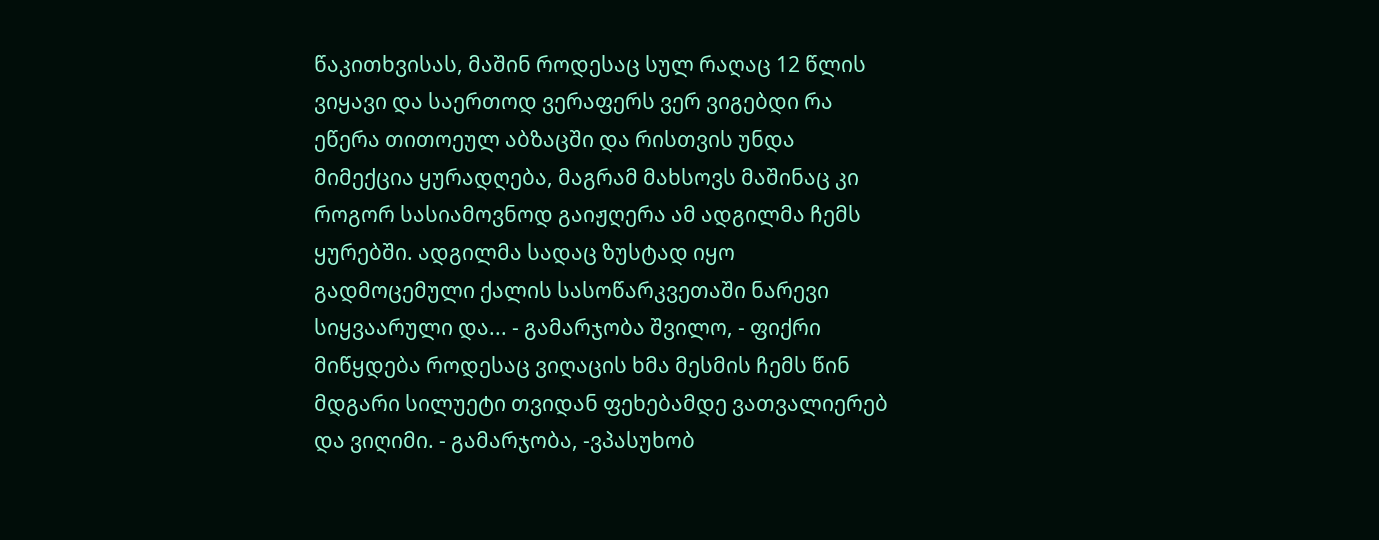წაკითხვისას, მაშინ როდესაც სულ რაღაც 12 წლის ვიყავი და საერთოდ ვერაფერს ვერ ვიგებდი რა ეწერა თითოეულ აბზაცში და რისთვის უნდა მიმექცია ყურადღება, მაგრამ მახსოვს მაშინაც კი როგორ სასიამოვნოდ გაიჟღერა ამ ადგილმა ჩემს ყურებში. ადგილმა სადაც ზუსტად იყო გადმოცემული ქალის სასოწარკვეთაში ნარევი სიყვაარული და... - გამარჯობა შვილო, - ფიქრი მიწყდება როდესაც ვიღაცის ხმა მესმის ჩემს წინ მდგარი სილუეტი თვიდან ფეხებამდე ვათვალიერებ და ვიღიმი. - გამარჯობა, -ვპასუხობ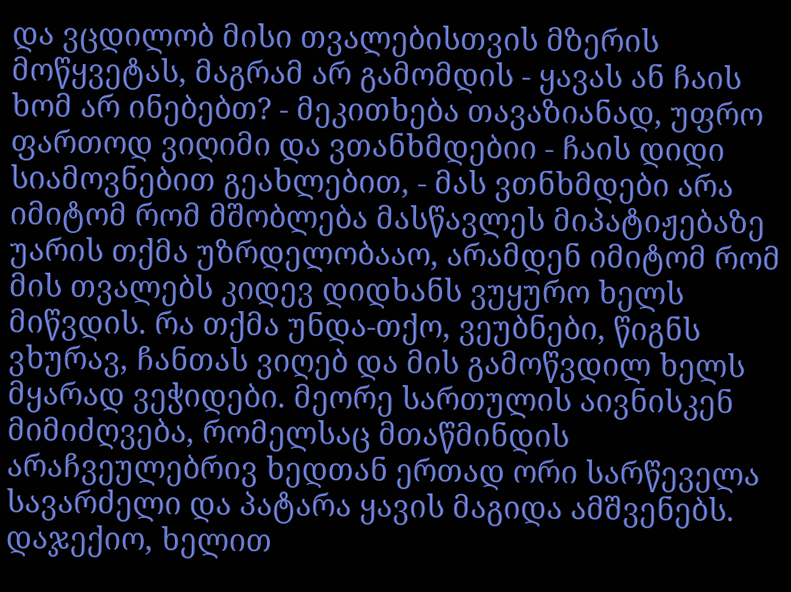და ვცდილობ მისი თვალებისთვის მზერის მოწყვეტას, მაგრამ არ გამომდის - ყავას ან ჩაის ხომ არ ინებებთ? - მეკითხება თავაზიანად, უფრო ფართოდ ვიღიმი და ვთანხმდებიი - ჩაის დიდი სიამოვნებით გეახლებით, - მას ვთნხმდები არა იმიტომ რომ მშობლება მასწავლეს მიპატიჟებაზე უარის თქმა უზრდელობააო, არამდენ იმიტომ რომ მის თვალებს კიდევ დიდხანს ვუყურო ხელს მიწვდის. რა თქმა უნდა-თქო, ვეუბნები, წიგნს ვხურავ, ჩანთას ვიღებ და მის გამოწვდილ ხელს მყარად ვეჭიდები. მეორე სართულის აივნისკენ მიმიძღვება, რომელსაც მთაწმინდის არაჩვეულებრივ ხედთან ერთად ორი სარწეველა სავარძელი და პატარა ყავის მაგიდა ამშვენებს. დაჯექიო, ხელით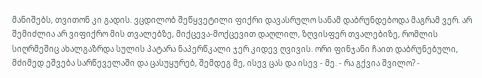მანიშებს, თვითონ კი გადის. ვცდილობ შეწყვეტილი ფიქრი დავასრულო სანამ დაბრუნდებოდა მაგრამ ვერ. არ შემიძლია არ ვიფიქრო მის თვალებზე, მიქცევა-მოქცევით დაღლილ, ზღვისფერ თვალებიზე, რომლის სიღრმეშიც ახალგაზრდა სულის პატარა ნაპერწკალი ჯერ კიდევ ღვივის. ორი ფინჯანი ჩაით დაბრუნებული, მძიმედ ეშვება სარწეველაში და ცასუყურებ, შემდეგ მე, ისევ ცას და ისევ - მე. - რა გქვია შვილო? -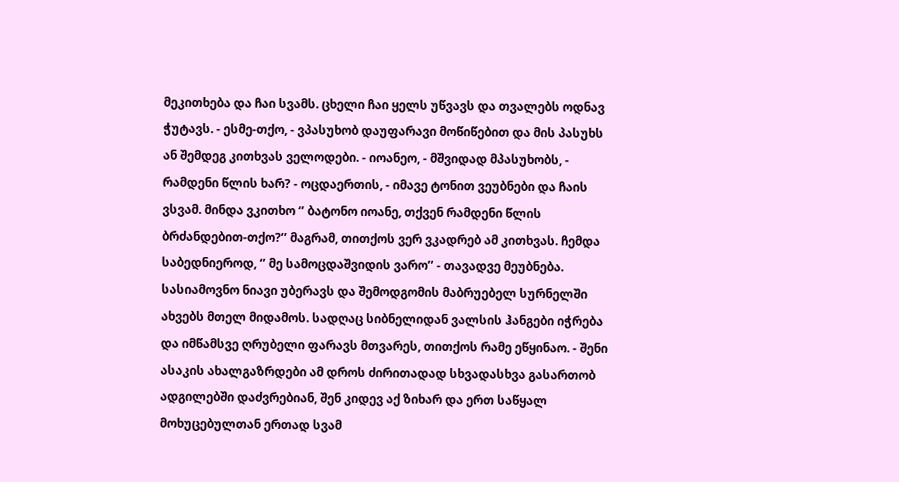მეკითხება და ჩაი სვამს. ცხელი ჩაი ყელს უწვავს და თვალებს ოდნავ ჭუტავს. - ესმე-თქო, - ვპასუხობ დაუფარავი მოწიწებით და მის პასუხს ან შემდეგ კითხვას ველოდები. - იოანეო, - მშვიდად მპასუხობს, - რამდენი წლის ხარ? - ოცდაერთის, - იმავე ტონით ვეუბნები და ჩაის ვსვამ. მინდა ვკითხო ‘’ ბატონო იოანე, თქვენ რამდენი წლის ბრძანდებით-თქო?’’ მაგრამ, თითქოს ვერ ვკადრებ ამ კითხვას. ჩემდა საბედნიეროდ, ‘’ მე სამოცდაშვიდის ვარო’’ - თავადვე მეუბნება. სასიამოვნო ნიავი უბერავს და შემოდგომის მაბრუებელ სურნელში ახვებს მთელ მიდამოს. სადღაც სიბნელიდან ვალსის ჰანგები იჭრება და იმწამსვე ღრუბელი ფარავს მთვარეს, თითქოს რამე ეწყინაო. - შენი ასაკის ახალგაზრდები ამ დროს ძირითადად სხვადასხვა გასართობ ადგილებში დაძვრებიან, შენ კიდევ აქ ზიხარ და ერთ საწყალ მოხუცებულთან ერთად სვამ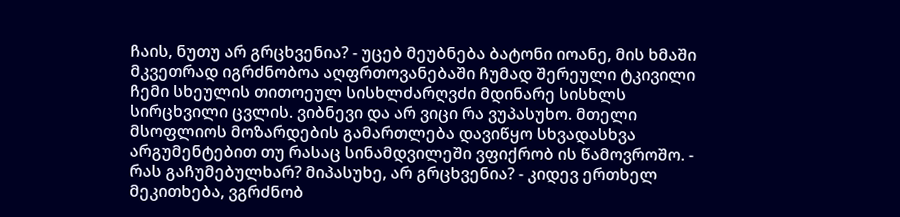ჩაის, ნუთუ არ გრცხვენია? - უცებ მეუბნება ბატონი იოანე, მის ხმაში მკვეთრად იგრძნობოა აღფრთოვანებაში ჩუმად შერეული ტკივილი ჩემი სხეულის თითოეულ სისხლძარღვძი მდინარე სისხლს სირცხვილი ცვლის. ვიბნევი და არ ვიცი რა ვუპასუხო. მთელი მსოფლიოს მოზარდების გამართლება დავიწყო სხვადასხვა არგუმენტებით თუ რასაც სინამდვილეში ვფიქრობ ის წამოვროშო. - რას გაჩუმებულხარ? მიპასუხე, არ გრცხვენია? - კიდევ ერთხელ მეკითხება, ვგრძნობ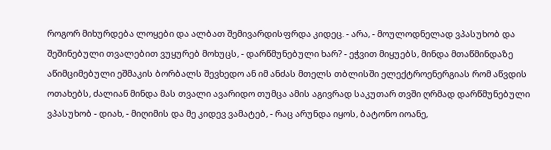როგორ მიხურდება ლოყები და ალბათ შემივარდისფრდა კიდეც. - არა, - მოულოდნელად ვპასუხობ და შეშინებული თვალებით ვუყურებ მოხუცს, - დარწმუნებული ხარ? - ეჭვით მიყუებს, მინდა მთაწმინდაზე აწიმციმებული ეშმაკის ბორბალს შევხედო ან იმ ანძას მთელს თბლისში ელექტროენერგიას რომ აწვდის ოთახებს, ძალიან მინდა მას თვალი ავარიდო თუმცა ამის აგივრად საკუთარ თვში ღრმად დარწმუნებული ვპასუხობ - დიახ, - მიღიმის და მე კიდევ ვამატებ, - რაც არუნდა იყოს, ბატონო იოანე,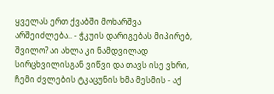ყველას ერთ ქვაბში მოხარშვა არშეიძლება.. - ჭკუის დარიგებას მიპირებ, შვილო? აი ახლა კი ნამდვილად სირცხვილისგან ვიწვი და თავს ისე ვხრი, ჩემი ძვლების ტკაცუნის ხმა მესმის - აქ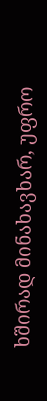ხშირად მინახავხარ, უფრო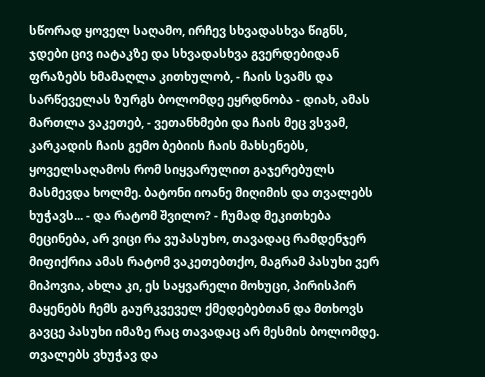სწორად ყოველ საღამო, ირჩევ სხვადასხვა წიგნს, ჯდები ცივ იატაკზე და სხვადასხვა გვერდებიდან ფრაზებს ხმამაღლა კითხულობ, - ჩაის სვამს და სარწეველას ზურგს ბოლომდე ეყრდნობა - დიახ, ამას მართლა ვაკეთებ, - ვეთანხმები და ჩაის მეც ვსვამ, კარკადის ჩაის გემო ბებიის ჩაის მახსენებს, ყოველსაღამოს რომ სიყვარულით გაჯერებულს მასმევდა ხოლმე. ბატონი იოანე მიღიმის და თვალებს ხუჭავს... - და რატომ შვილო? - ჩუმად მეკითხება მეცინება, არ ვიცი რა ვუპასუხო, თავადაც რამდენჯერ მიფიქრია ამას რატომ ვაკეთებთქო, მაგრამ პასუხი ვერ მიპოვია, ახლა კი, ეს საყვარელი მოხუცი, პირისპირ მაყენებს ჩემს გაურკვეველ ქმედებებთან და მთხოვს გავცე პასუხი იმაზე რაც თავადაც არ მესმის ბოლომდე. თვალებს ვხუჭავ და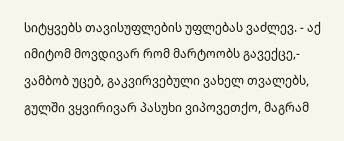სიტყვებს თავისუფლების უფლებას ვაძლევ. - აქ იმიტომ მოვდივარ რომ მარტოობს გავექცე,- ვამბობ უცებ, გაკვირვებული ვახელ თვალებს, გულში ვყვირივარ პასუხი ვიპოვეთქო, მაგრამ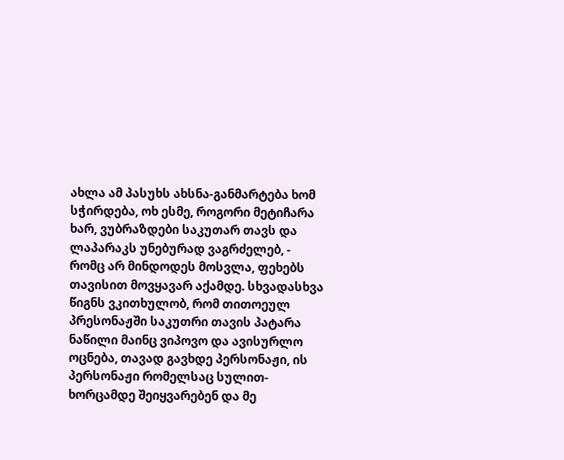ახლა ამ პასუხს ახსნა-განმარტება ხომ სჭირდება, ოხ ესმე, როგორი მეტიჩარა ხარ, ვუბრაზდები საკუთარ თავს და ლაპარაკს უნებურად ვაგრძელებ, - რომც არ მინდოდეს მოსვლა, ფეხებს თავისით მოვყავარ აქამდე. სხვადასხვა წიგნს ვკითხულობ, რომ თითოეულ პრესონაჟში საკუთრი თავის პატარა ნაწილი მაინც ვიპოვო და ავისურლო ოცნება, თავად გავხდე პერსონაჟი, ის პერსონაჟი რომელსაც სულით-ხორცამდე შეიყვარებენ და მე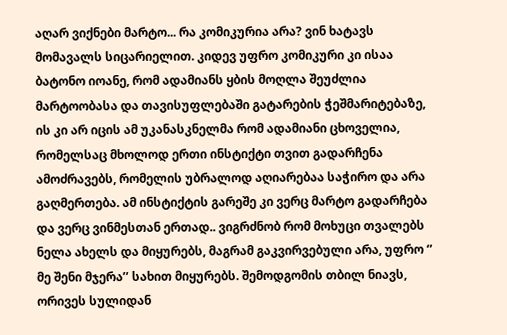აღარ ვიქნები მარტო... რა კომიკურია არა? ვინ ხატავს მომავალს სიცარიელით. კიდევ უფრო კომიკური კი ისაა ბატონო იოანე, რომ ადამიანს ყბის მოღლა შეუძლია მარტოობასა და თავისუფლებაში გატარების ჭეშმარიტებაზე, ის კი არ იცის ამ უკანასკნელმა რომ ადამიანი ცხოველია, რომელსაც მხოლოდ ერთი ინსტიქტი თვით გადარჩენა ამოძრავებს, რომელის უბრალოდ აღიარებაა საჭირო და არა გაღმერთება. ამ ინსტიქტის გარეშე კი ვერც მარტო გადარჩება და ვერც ვინმესთან ერთად.. ვიგრძნობ რომ მოხუცი თვალებს ნელა ახელს და მიყურებს, მაგრამ გაკვირვებული არა, უფრო ‘’ მე შენი მჯერა’’ სახით მიყურებს. შემოდგომის თბილ ნიავს, ორივეს სულიდან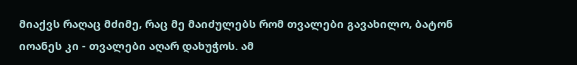მიაქვს რაღაც მძიმე, რაც მე მაიძულებს რომ თვალები გავახილო, ბატონ იოანეს კი - თვალები აღარ დახუჭოს. ამ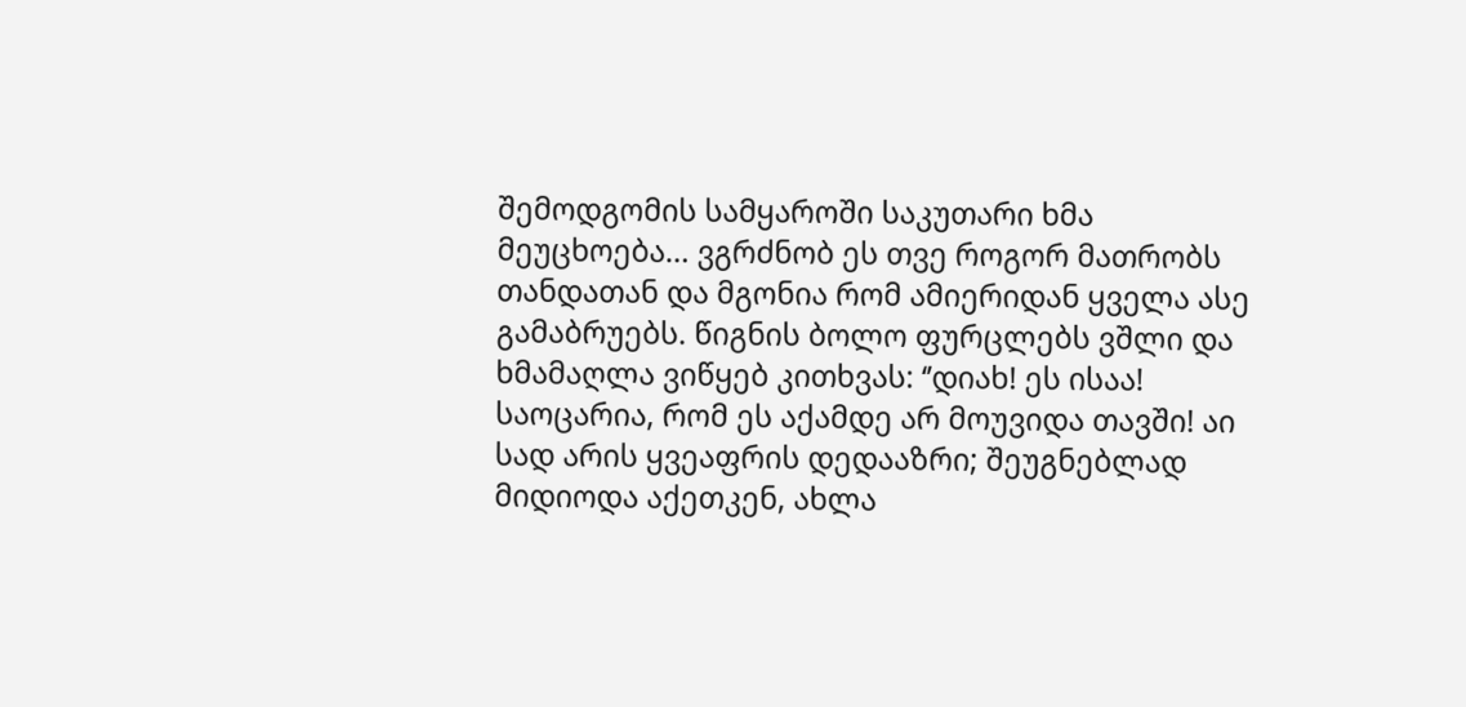შემოდგომის სამყაროში საკუთარი ხმა მეუცხოება... ვგრძნობ ეს თვე როგორ მათრობს თანდათან და მგონია რომ ამიერიდან ყველა ასე გამაბრუებს. წიგნის ბოლო ფურცლებს ვშლი და ხმამაღლა ვიწყებ კითხვას: ‘’დიახ! ეს ისაა! საოცარია, რომ ეს აქამდე არ მოუვიდა თავში! აი სად არის ყვეაფრის დედააზრი; შეუგნებლად მიდიოდა აქეთკენ, ახლა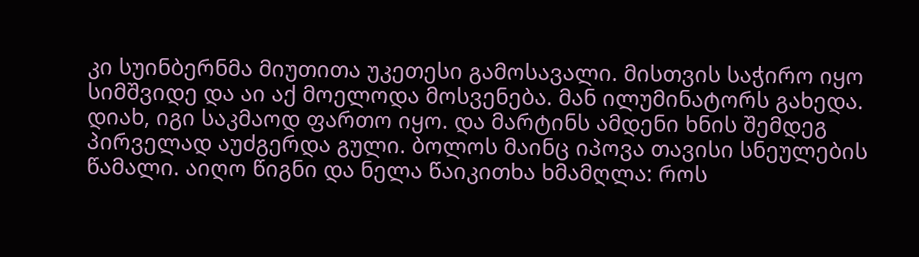კი სუინბერნმა მიუთითა უკეთესი გამოსავალი. მისთვის საჭირო იყო სიმშვიდე და აი აქ მოელოდა მოსვენება. მან ილუმინატორს გახედა. დიახ, იგი საკმაოდ ფართო იყო. და მარტინს ამდენი ხნის შემდეგ პირველად აუძგერდა გული. ბოლოს მაინც იპოვა თავისი სნეულების წამალი. აიღო წიგნი და ნელა წაიკითხა ხმამღლა: როს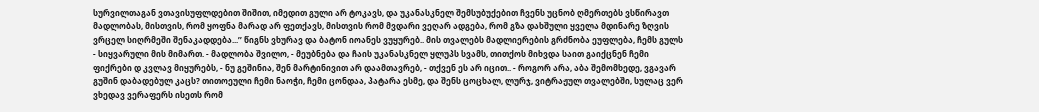სურვილთაგან ვთავისუფლდებით შიშით, იმედით გული არ ტოკავს, და უკანასკნელ შემსუბუქებით ჩვენს უცნობ ღმერთებს ვსწირავთ მადლობას, მისთვის, რომ ყოფნა მარად არ ფეთქავს, მისთვის რომ მვდარი ვეღარ ადგება, რომ გზა დახშული ყველა მდინარე ზღვის ვრცელ სიღრმეში შენაკადდება...’’ წიგნს ვხურავ და ბატონ იოანეს ვუყურებ.. მის თვალებს მადლიერების გრძნობა ეუფლება, ჩემს გულს - სიყვარული მის მიმართ. - მადლობა შვილო, - მეუბნება და ჩაის უკანასკნელ ყლუპს სვამს, თითქოს მიხვდა საით გაიქცნენ ჩემი ფიქრები დ კვლავ მიყურებს, - ნუ გეშინია, შენ მარტინივით არ დაამთავრებ, - თქვენ ეს არ იცით.. - როგორ არა, აბა შემომხედე, ვგავარ გუშინ დაბადებულ კაცს? თითოეული ჩემი ნაოჭი, ჩემი ცონდაა, პატარა ესმე, და შენს ცოცხალ, ლურჯ, ვიტრაჟულ თვალებში, სულაც ვერ ვხედავ ვერაფერს ისეთს რომ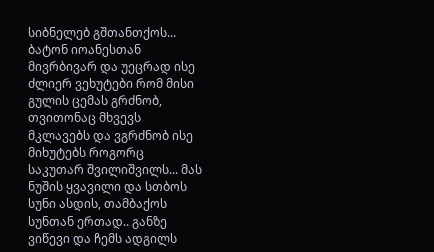სიბნელებ გშთანთქოს... ბატონ იოანესთან მივრბივარ და უეცრად ისე ძლიერ ვეხუტები რომ მისი გულის ცემას გრძნობ, თვითონაც მხვევს მკლავებს და ვგრძნობ ისე მიხუტებს როგორც საკუთარ შვილიშვილს... მას ნუშის ყვავილი და სთბოს სუნი ასდის, თამბაქოს სუნთან ერთად.. განზე ვიწევი და ჩემს ადგილს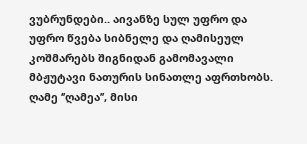ვუბრუნდები.. აივანზე სულ უფრო და უფრო წვება სიბნელე და ღამისეულ კოშმარებს შიგნიდან გამომავალი მბჟუტავი ნათურის სინათლე აფრთხობს. ღამე ‘’ღამეა’’, მისი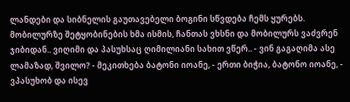ლანდები და სიბნელის გაუთავებელი ბოგინი სწვდება ჩემს ყურებს. მობილურზე შეტყობინების ხმა ისმის, ჩანთას ვხსნი და მობილურს ვაძვრენ ჯიბიდან.. ვიღიმი და პასუხსაც ღიმილიანი სახით ვწერ.. - ვინ გაგაღიმა ასე ლამაზად, შვილო? - მეკითხება ბატონი იოანე, - ერთი ბიჭია, ბატონო იოანე, - ვპასუხობ და ისევ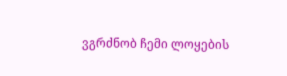ვგრძნობ ჩემი ლოყების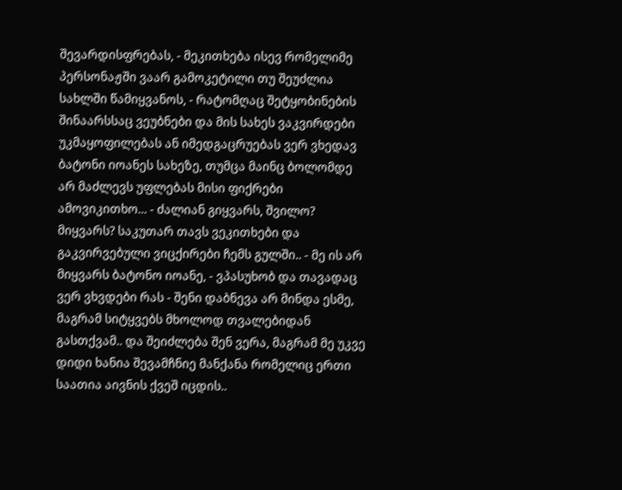შევარდისფრებას, - მეკითხება ისევ რომელიმე პერსონაჟში ვაარ გამოკეტილი თუ შეუძლია სახლში წამიყვანოს, - რატომღაც შეტყობინების შინაარსსაც ვეუბნები და მის სახეს ვაკვირდები უკმაყოფილებას ან იმედგაცრუებას ვერ ვხედავ ბატონი იოანეს სახეზე, თუმცა მაინც ბოლომდე არ მაძლევს უფლებას მისი ფიქრები ამოვიკითხო... - ძალიან გიყვარს, შვილო? მიყვარს? საკუთარ თავს ვეკითხები და გაკვირვებული ვიცქირები ჩემს გულში.. - მე ის არ მიყვარს ბატონო იოანე, - ვპასუხობ და თავადაც ვერ ვხვდები რას - შენი დაბნევა არ მინდა ესმე, მაგრამ სიტყვებს მხოლოდ თვალებიდან გასთქვამ.. და შეიძლება შენ ვერა, მაგრამ მე უკვე დიდი ხანია შევამჩნიე მანქანა რომელიც ერთი საათია აივნის ქვეშ იცდის..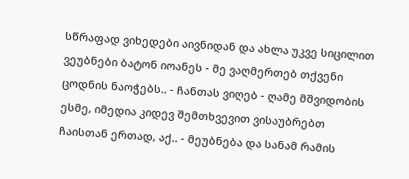სწრაფად ვიხედები აივნიდან და ახლა უკვე სიცილით ვეუბნები ბატონ იოანეს - მე ვაღმერთებ თქვენი ცოდნის ნაოჭებს.. - ჩანთას ვიღებ - ღამე მშვიდობის ესმე, იმედია კიდევ შემთხვევით ვისაუბრებთ ჩაისთან ერთად, აქ.. - მეუბნება და სანამ რამის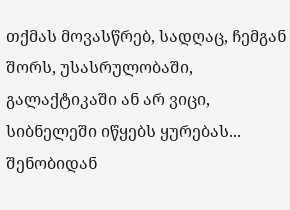თქმას მოვასწრებ, სადღაც, ჩემგან შორს, უსასრულობაში, გალაქტიკაში ან არ ვიცი, სიბნელეში იწყებს ყურებას... შენობიდან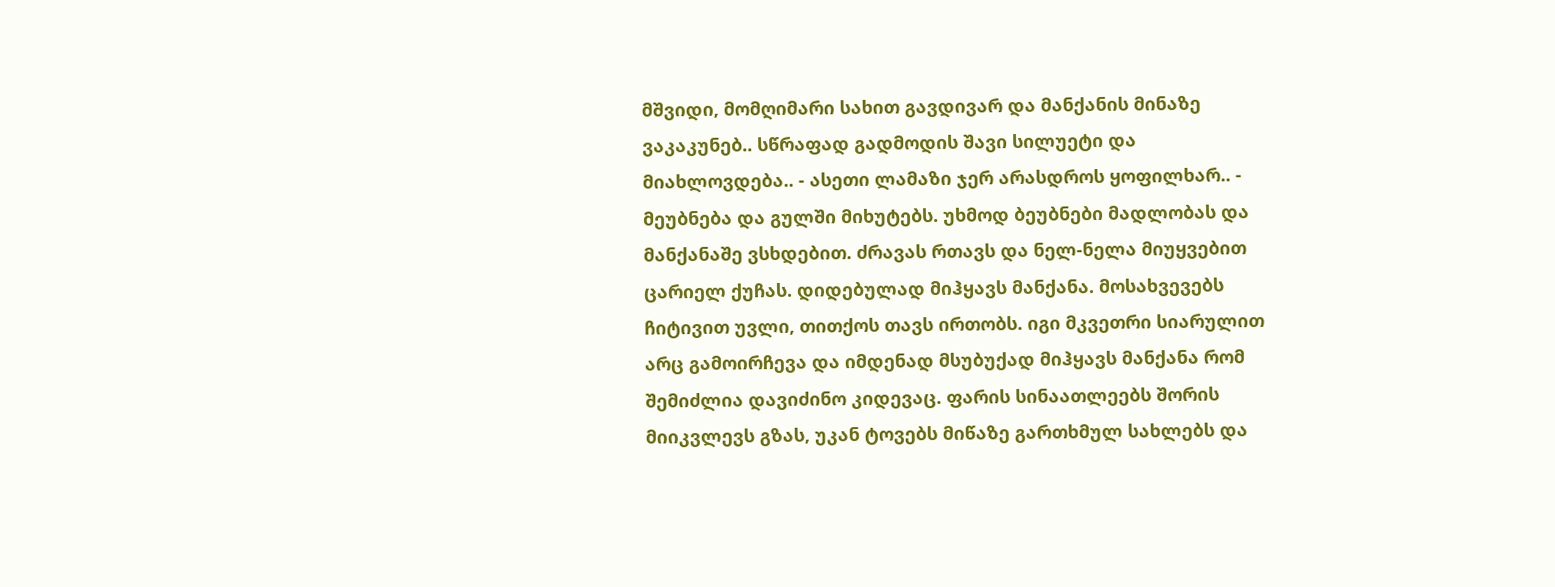მშვიდი, მომღიმარი სახით გავდივარ და მანქანის მინაზე ვაკაკუნებ.. სწრაფად გადმოდის შავი სილუეტი და მიახლოვდება.. - ასეთი ლამაზი ჯერ არასდროს ყოფილხარ.. - მეუბნება და გულში მიხუტებს. უხმოდ ბეუბნები მადლობას და მანქანაშე ვსხდებით. ძრავას რთავს და ნელ-ნელა მიუყვებით ცარიელ ქუჩას. დიდებულად მიჰყავს მანქანა. მოსახვევებს ჩიტივით უვლი, თითქოს თავს ირთობს. იგი მკვეთრი სიარულით არც გამოირჩევა და იმდენად მსუბუქად მიჰყავს მანქანა რომ შემიძლია დავიძინო კიდევაც. ფარის სინაათლეებს შორის მიიკვლევს გზას, უკან ტოვებს მიწაზე გართხმულ სახლებს და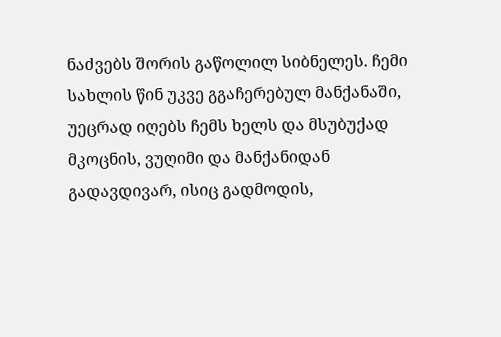ნაძვებს შორის გაწოლილ სიბნელეს. ჩემი სახლის წინ უკვე გგაჩერებულ მანქანაში, უეცრად იღებს ჩემს ხელს და მსუბუქად მკოცნის, ვუღიმი და მანქანიდან გადავდივარ, ისიც გადმოდის,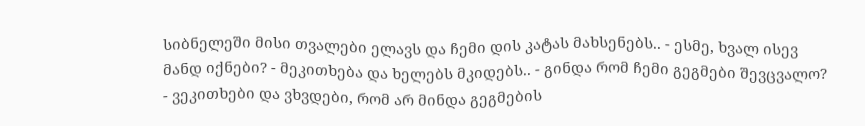სიბნელეში მისი თვალები ელავს და ჩემი დის კატას მახსენებს.. - ესმე, ხვალ ისევ მანდ იქნები? - მეკითხება და ხელებს მკიდებს.. - გინდა რომ ჩემი გეგმები შევცვალო? - ვეკითხები და ვხვდები, რომ არ მინდა გეგმების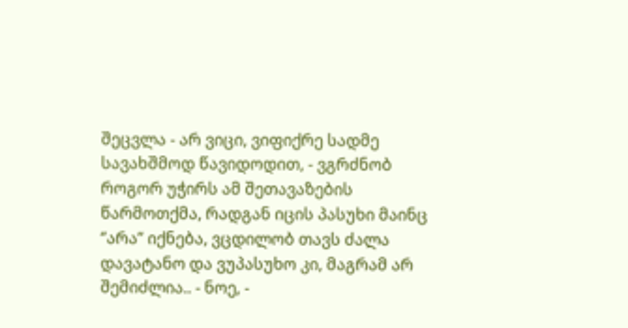შეცვლა - არ ვიცი, ვიფიქრე სადმე სავახშმოდ წავიდოდით, - ვგრძნობ როგორ უჭირს ამ შეთავაზების წარმოთქმა, რადგან იცის პასუხი მაინც ‘’არა’’ იქნება, ვცდილობ თავს ძალა დავატანო და ვუპასუხო კი, მაგრამ არ შემიძლია.. - ნოე, -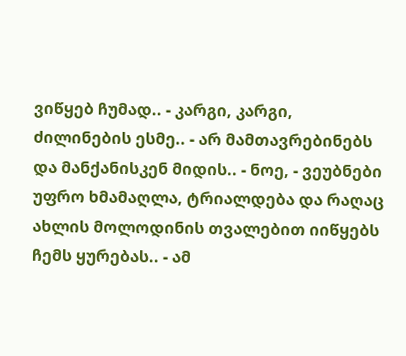ვიწყებ ჩუმად.. - კარგი, კარგი, ძილინების ესმე.. - არ მამთავრებინებს და მანქანისკენ მიდის.. - ნოე, - ვეუბნები უფრო ხმამაღლა, ტრიალდება და რაღაც ახლის მოლოდინის თვალებით იიწყებს ჩემს ყურებას.. - ამ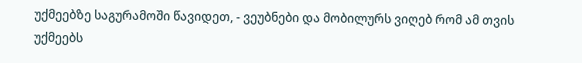უქმეებზე საგურამოში წავიდეთ, - ვეუბნები და მობილურს ვიღებ რომ ამ თვის უქმეებს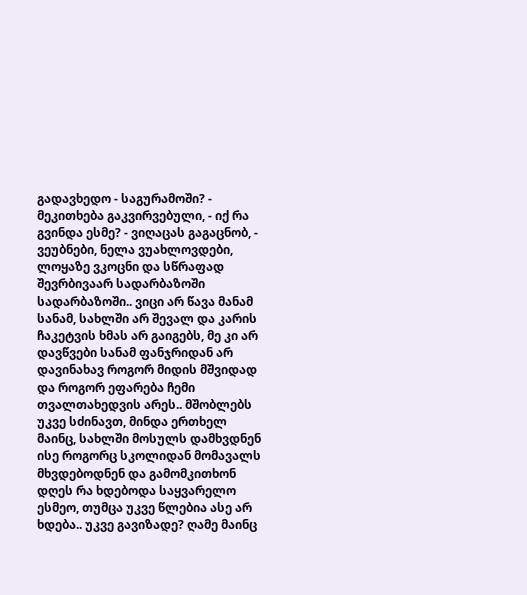გადავხედო - საგურამოში? - მეკითხება გაკვირვებული, - იქ რა გვინდა ესმე? - ვიღაცას გაგაცნობ, - ვეუბნები, ნელა ვუახლოვდები, ლოყაზე ვკოცნი და სწრაფად შევრბივაარ სადარბაზოში სადარბაზოში.. ვიცი არ წავა მანამ სანამ, სახლში არ შევალ და კარის ჩაკეტვის ხმას არ გაიგებს, მე კი არ დავწვები სანამ ფანჯრიდან არ დავინახავ როგორ მიდის მშვიდად და როგორ ეფარება ჩემი თვალთახედვის არეს.. მშობლებს უკვე სძინავთ, მინდა ერთხელ მაინც, სახლში მოსულს დამხვდნენ ისე როგორც სკოლიდან მომავალს მხვდებოდნენ და გამომკითხონ დღეს რა ხდებოდა საყვარელო ესმეო, თუმცა უკვე წლებია ასე არ ხდება.. უკვე გავიზადე? ღამე მაინც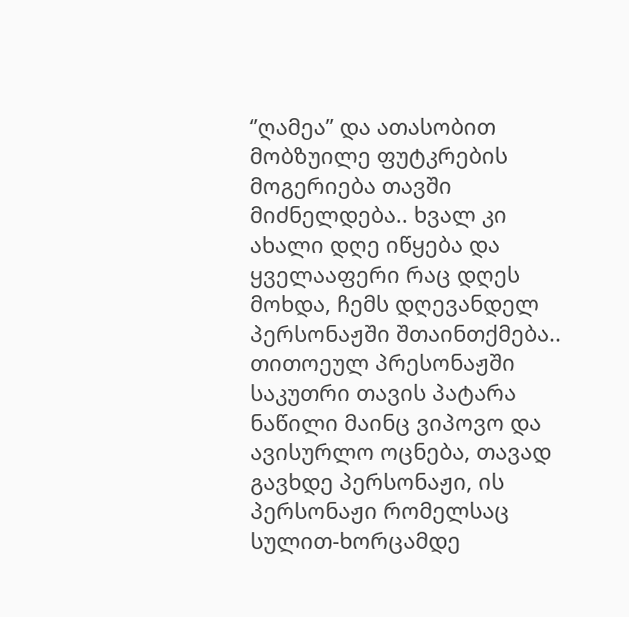‘’ღამეა’’ და ათასობით მობზუილე ფუტკრების მოგერიება თავში მიძნელდება.. ხვალ კი ახალი დღე იწყება და ყველააფერი რაც დღეს მოხდა, ჩემს დღევანდელ პერსონაჟში შთაინთქმება.. თითოეულ პრესონაჟში საკუთრი თავის პატარა ნაწილი მაინც ვიპოვო და ავისურლო ოცნება, თავად გავხდე პერსონაჟი, ის პერსონაჟი რომელსაც სულით-ხორცამდე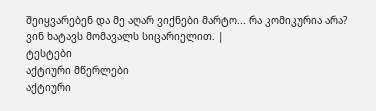შეიყვარებენ და მე აღარ ვიქნები მარტო... რა კომიკურია არა? ვინ ხატავს მომავალს სიცარიელით. |
ტესტები
აქტიური მწერლები
აქტიური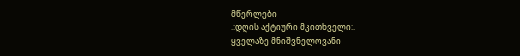მწერლები
.:დღის აქტიური მკითხველი:.
ყველაზე მნიშვნელოვანი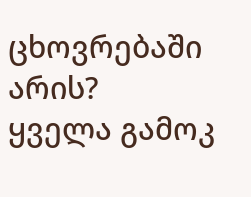ცხოვრებაში არის?
ყველა გამოკ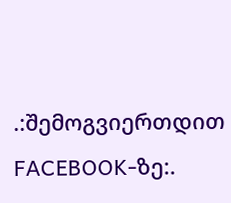.:შემოგვიერთდით FACEBOOK-ზე:.